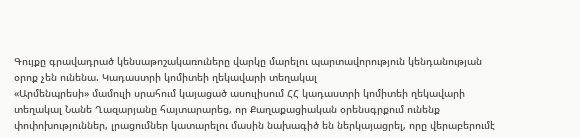Գույքը գրավադրած կենսաթոշակառուները վարկը մարելու պարտավորություն կենդանության օրոք չեն ունենա. Կադաստրի կոմիտեի ղեկավարի տեղակալ
«Արմենպրեսի» մամուլի սրահում կայացած ասուլիսում ՀՀ կադաստրի կոմիտեի ղեկավարի տեղակալ Նանե Ղազարյանը հայտարարեց, որ Քաղաքացիական օրենսգրքում ունենք փոփոխություններ, լրացումներ կատարելու մասին նախագիծ են ներկայացրել, որը վերաբերումէ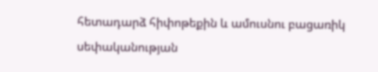հետադարձ հիփոթեքին և ամուսնու բացառիկ սեփականության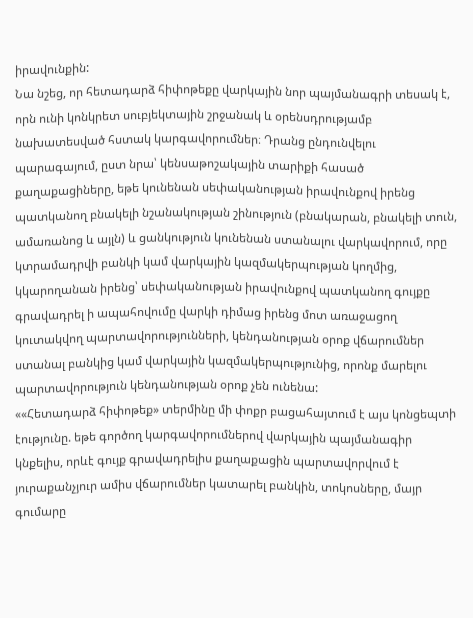իրավունքին:
Նա նշեց, որ հետադարձ հիփոթեքը վարկային նոր պայմանագրի տեսակ է, որն ունի կոնկրետ սուբյեկտային շրջանակ և օրենսդրությամբ նախատեսված հստակ կարգավորումներ։ Դրանց ընդունվելու պարագայում, ըստ նրա՝ կենսաթոշակային տարիքի հասած քաղաքացիները, եթե կունենան սեփականության իրավունքով իրենց պատկանող բնակելի նշանակության շինություն (բնակարան, բնակելի տուն, ամառանոց և այլն) և ցանկություն կունենան ստանալու վարկավորում, որը կտրամադրվի բանկի կամ վարկային կազմակերպության կողմից, կկարողանան իրենց՝ սեփականության իրավունքով պատկանող գույքը գրավադրել ի ապահովումը վարկի դիմաց իրենց մոտ առաջացող կուտակվող պարտավորությունների, կենդանության օրոք վճարումներ ստանալ բանկից կամ վարկային կազմակերպությունից, որոնք մարելու պարտավորություն կենդանության օրոք չեն ունենա:
««Հետադարձ հիփոթեք» տերմինը մի փոքր բացահայտում է այս կոնցեպտի էությունը. եթե գործող կարգավորումներով վարկային պայմանագիր կնքելիս, որևէ գույք գրավադրելիս քաղաքացին պարտավորվում է յուրաքանչյուր ամիս վճարումներ կատարել բանկին, տոկոսները, մայր գումարը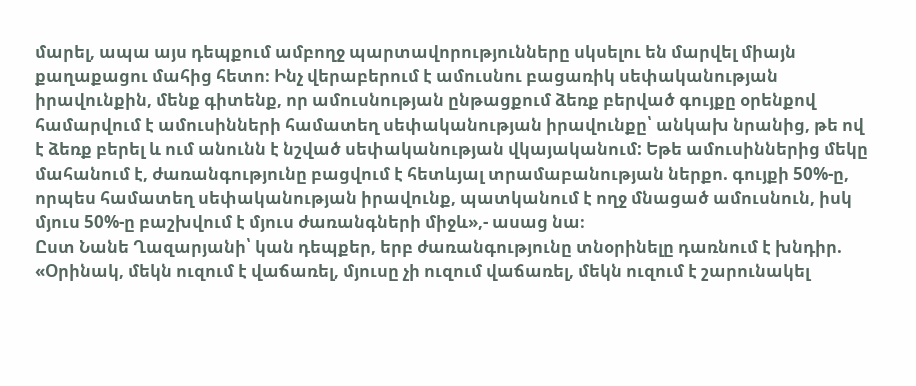մարել, ապա այս դեպքում ամբողջ պարտավորությունները սկսելու են մարվել միայն քաղաքացու մահից հետո։ Ինչ վերաբերում է ամուսնու բացառիկ սեփականության իրավունքին, մենք գիտենք, որ ամուսնության ընթացքում ձեռք բերված գույքը օրենքով համարվում է ամուսինների համատեղ սեփականության իրավունքը՝ անկախ նրանից, թե ով է ձեռք բերել և ում անունն է նշված սեփականության վկայականում: Եթե ամուսիններից մեկը մահանում է, ժառանգությունը բացվում է հետևյալ տրամաբանության ներքո. գույքի 50%-ը, որպես համատեղ սեփականության իրավունք, պատկանում է ողջ մնացած ամուսնուն, իսկ մյուս 50%-ը բաշխվում է մյուս ժառանգների միջև»,- ասաց նա։
Ըստ Նանե Ղազարյանի՝ կան դեպքեր, երբ ժառանգությունը տնօրինելը դառնում է խնդիր.
«Օրինակ, մեկն ուզում է վաճառել, մյուսը չի ուզում վաճառել, մեկն ուզում է շարունակել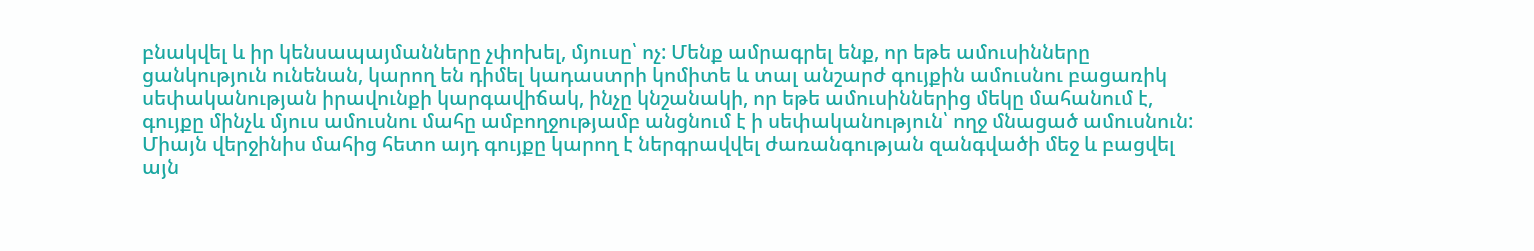բնակվել և իր կենսապայմանները չփոխել, մյուսը՝ ոչ: Մենք ամրագրել ենք, որ եթե ամուսինները ցանկություն ունենան, կարող են դիմել կադաստրի կոմիտե և տալ անշարժ գույքին ամուսնու բացառիկ սեփականության իրավունքի կարգավիճակ, ինչը կնշանակի, որ եթե ամուսիններից մեկը մահանում է, գույքը մինչև մյուս ամուսնու մահը ամբողջությամբ անցնում է ի սեփականություն՝ ողջ մնացած ամուսնուն: Միայն վերջինիս մահից հետո այդ գույքը կարող է ներգրավվել ժառանգության զանգվածի մեջ և բացվել այն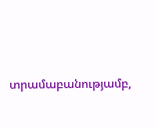տրամաբանությամբ,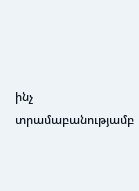ինչ տրամաբանությամբ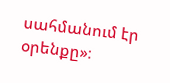սահմանում էր օրենքը»։